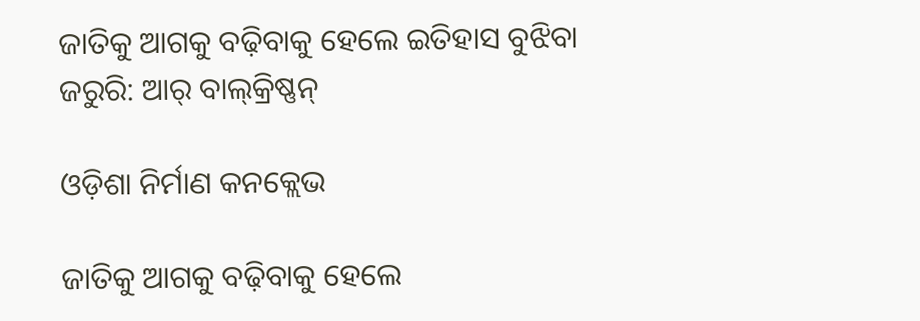ଜାତିକୁ ଆଗକୁ ବଢ଼ିବାକୁ ହେଲେ ଇତିହାସ ବୁଝିବା ଜରୁରି: ଆର୍‌ ବାଲ୍‌କ୍ରିଷ୍ଣନ୍‌

ଓଡ଼ିଶା ନିର୍ମାଣ କନକ୍ଲେଭ

ଜାତିକୁ ଆଗକୁ ବଢ଼ିବାକୁ ହେଲେ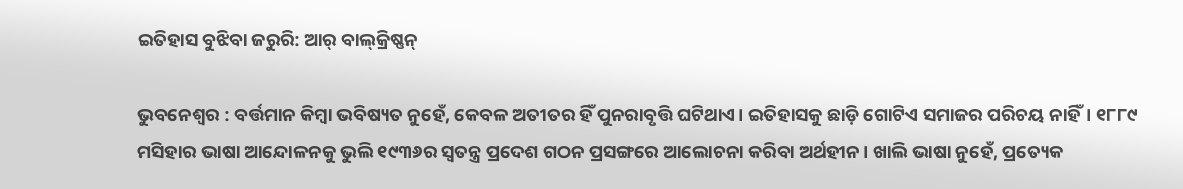ଇତିହାସ ବୁଝିବା ଜରୁରି: ଆର୍‌ ବାଲ୍‌କ୍ରିଷ୍ଣନ୍‌

ଭୁବନେଶ୍ୱର : ବର୍ତ୍ତମାନ କିମ୍ବା ଭବିଷ୍ୟତ ନୁହେଁ, କେବଳ ଅତୀତର ହିଁ ପୁନରାବୃତ୍ତି ଘଟିଥାଏ। ଇତିହାସକୁ ଛାଡ଼ି ଗୋଟିଏ ସମାଜର ପରିଚୟ ନାହିଁ। ୧୮୮୯ ମସିହାର ଭାଷା ଆନ୍ଦୋଳନକୁ ଭୁଲି ୧୯୩୬ର ସ୍ବତନ୍ତ୍ର ପ୍ରଦେଶ ଗଠନ ପ୍ରସଙ୍ଗ‌ରେ ଆଲୋଚନା କରିବା ଅର୍ଥହୀନ। ଖାଲି ଭାଷା ନୁହେଁ, ପ୍ରତ୍ୟେକ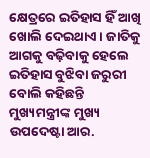କ୍ଷେତ୍ରରେ ଇତିହାସ ହିଁ ଆଖି ଖୋଲି ଦେଇଥାଏ। ଜାତିକୁ ଆଗକୁ ବଢ଼ିବାକୁ ହେଲେ ଇତିହାସ ବୁଝିବା ଜରୁରୀ ବୋଲି କହିଛନ୍ତି ମୁଖ୍ୟମନ୍ତ୍ରୀଙ୍କ ମୁଖ୍ୟ ଉପଦେଷ୍ଟା ଆର.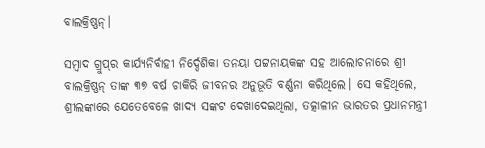ବାଲକ୍ରିଷ୍ଣନ୍‌।

ସମ୍ବାଦ ଗ୍ରୁପ୍‌ର କାର୍ଯ୍ୟନିର୍ବାହୀ ନିର୍ଦ୍ଦେଶିକା ତନୟା ପଟ୍ଟନାୟକଙ୍କ ସହ ଆଲୋଚନାରେ ଶ୍ରୀ ବାଲକ୍ରିଷ୍ଣନ୍‌ ତାଙ୍କ ୩୭ ବର୍ଷ ଚାକିରି ଜୀବନର ଅନୁଭୂତି ବର୍ଣ୍ଣନା କରିଥିଲେ। ସେ କହିଥିଲେ, ଶ୍ରୀଲଙ୍କାରେ ଯେତେବେଳେ ଖାଦ୍ୟ ସଙ୍କଟ ଦେଖାଦେଇଥିଲା, ତତ୍କାଳୀନ ଭାରତର ପ୍ରଧାନମନ୍ତ୍ରୀ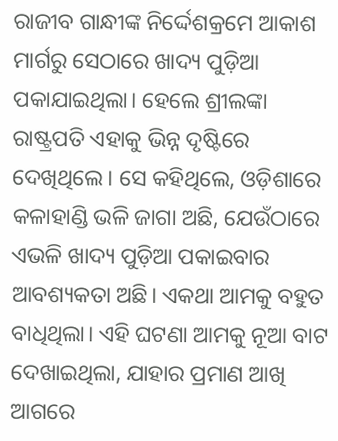ରାଜୀବ ଗାନ୍ଧୀଙ୍କ ନିର୍ଦ୍ଦେଶକ୍ରମେ ଆକାଶ ମାର୍ଗରୁ ସେଠାରେ ଖାଦ୍ୟ ପୁଡ଼ିଆ ପକାଯାଇଥିଲା। ହେଲେ ଶ୍ରୀଲଙ୍କା ରାଷ୍ଟ୍ରପତି ଏହାକୁ ଭିନ୍ନ ଦୃଷ୍ଟିରେ ଦେଖିଥିଲେ। ସେ କହିଥିଲେ, ଓଡ଼ିଶାରେ କଳାହାଣ୍ଡି ଭଳି ଜାଗା ଅଛି, ଯେଉଁଠାରେ ଏଭଳି ଖାଦ୍ୟ ପୁଡ଼ିଆ ପକାଇବାର ଆବଶ୍ୟକତା ଅଛି। ଏକଥା ଆମକୁ ବହୁତ ବାଧିଥିଲା। ଏହି ଘଟଣା ଆମକୁ ନୂଆ ବାଟ ଦେଖାଇଥିଲା, ଯାହାର ପ୍ରମାଣ ଆଖି ଆଗରେ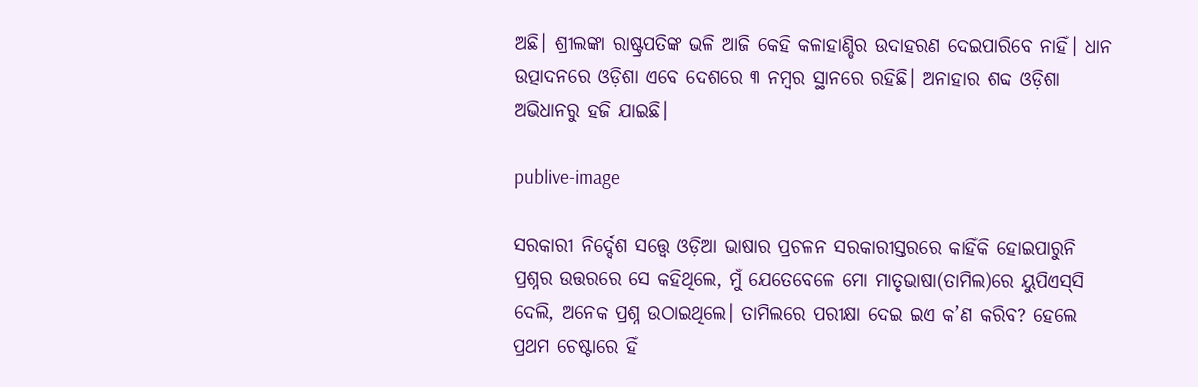ଅଛି। ଶ୍ରୀଲଙ୍କା ରାଷ୍ଟ୍ରପତିଙ୍କ ଭଳି ଆଜି କେହି କଳାହାଣ୍ଡିର ଉଦାହରଣ ଦେଇପାରିବେ ନାହିଁ। ଧାନ ଉତ୍ପାଦନରେ ଓଡ଼ିଶା ଏବେ ଦେଶରେ ୩ ନମ୍ବର ସ୍ଥାନରେ ରହିଛି। ଅନାହାର ଶବ୍ଦ ଓଡ଼ିଶା ଅଭିଧାନରୁ ହଜି ଯାଇଛି।

publive-image

ସରକାରୀ ନିର୍ଦ୍ଦେଶ ସତ୍ତ୍ବେ ଓଡ଼ିଆ ଭାଷାର ପ୍ରଚଳନ ସରକାରୀସ୍ତରରେ କାହିଁକି ହୋଇପାରୁନି ପ୍ରଶ୍ନର ଉତ୍ତରରେ ସେ କହିଥିଲେ, ମୁଁ ଯେତେବେଳେ ମୋ ମାତୃଭାଷା(ତାମିଲ)ରେ ୟୁପିଏସ୍‌ସି ଦେଲି, ଅନେ‌କ ପ୍ରଶ୍ନ ଉଠାଇଥିଲେ। ତାମିଲରେ ପରୀକ୍ଷା ଦେଇ ଇଏ କ’ଣ କରିବ? ହେଲେ ପ୍ରଥମ ଚେଷ୍ଟାରେ ହିଁ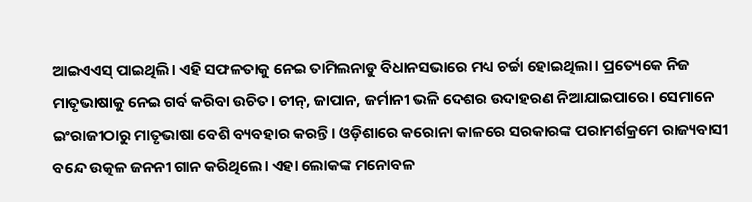ଆଇଏଏସ୍‌ ପାଇଥିଲି। ଏହି ସଫଳତାକୁ ନେଇ ତାମିଲନାଡୁ ବିଧାନସଭାରେ ମଧ୍ୟ ଚର୍ଚ୍ଚା ହୋଇଥିଲା। ପ୍ରତ୍ୟେ‌କେ ନିଜ ମାତୃଭାଷାକୁ ନେଇ ଗର୍ବ କରିବା ଉଚିତ। ଚୀନ୍‌, ଜାପାନ, ଜର୍ମାନୀ ଭଳି ଦେଶର ଉଦାହରଣ ନିଆଯାଇପାରେ। ସେମାନେ ଇଂରାଜୀଠାରୁ ମାତୃଭାଷା ବେଶି ବ୍ୟବହାର କରନ୍ତି। ଓଡ଼ିଶାରେ କରୋନା କାଳରେ ସରକାରଙ୍କ ପରାମର୍ଶକ୍ରମେ ରାଜ୍ୟବାସୀ ବନ୍ଦେ ଉତ୍କଳ ଜନନୀ ଗାନ କରିଥିଲେ। ଏହା ଲୋକଙ୍କ ମନୋବଳ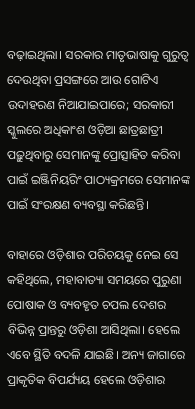ବଢ଼ାଇଥିଲା। ସରକାର ମାତୃଭାଷାକୁ ଗୁରୁତ୍ବ ଦେଉଥିବା ପ୍ରସଙ୍ଗରେ ଆଉ ଗୋଟିଏ ଉଦାହରଣ ନିଆଯାଇପାରେ; ସରକାରୀ ସ୍କୁଲରେ ଅଧିକାଂଶ ଓଡ଼ିଆ ଛାତ୍ରଛାତ୍ରୀ ପଢ଼ୁଥିବାରୁ ସେମାନଙ୍କୁ ପ୍ରୋତ୍ସାହିତ କରିବା ପାଇଁ ଇଞ୍ଜିନିୟରିଂ ପାଠ୍ୟକ୍ରମରେ ସେମାନଙ୍କ ପାଇଁ ସଂରକ୍ଷଣ ବ୍ୟବସ୍ଥା କରିଛନ୍ତି।

ବାହାରେ ଓଡ଼ିଶାର ପରିଚୟକୁ ନେଇ ସେ କହିଥିଲେ, ମହାବାତ୍ୟା ସମୟରେ ପୁରୁଣା ପୋଷାକ ଓ ବ୍ୟବହୃତ ଚପଲ ଦେଶର ବିଭିନ୍ନ ପ୍ରାନ୍ତରୁ ଓଡ଼ିଶା ଆସିଥିଲା। ହେଲେ ଏବେ ସ୍ଥିତି ବଦଳି ଯାଇଛି। ଅନ୍ୟ ଜାଗାରେ ପ୍ରାକୃତିକ ବିପର୍ଯ୍ୟୟ ହେଲେ ଓଡ଼ିଶାର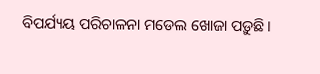ବିପର୍ଯ୍ୟୟ ପରିଚାଳନା ମଡେଲ ଖୋଜା ପଡ଼ୁଛି।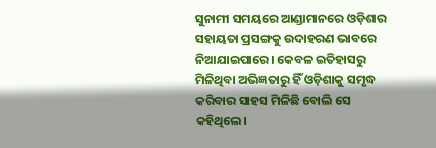ସୁନାମୀ ସମୟରେ ଆଣ୍ଡାମାନରେ ଓଡ଼ିଶାର ସହାୟତା ପ୍ରସଙ୍ଗକୁ ଉଦାହରଣ ଭାବରେ ନିଆଯାଇପାରେ। କେବଳ ଇତିହାସରୁ ମିଳିଥିବା ଅଭିଜ୍ଞତାରୁ ହିଁ ଓଡ଼ିଶାକୁ ସମୃଦ୍ଧ କରିବାର ସାହସ ମିଳିଛି ବୋଲି ସେ କହିଥିଲେ।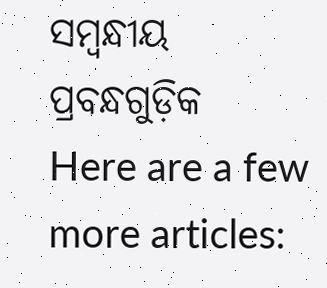ସମ୍ବନ୍ଧୀୟ ପ୍ରବନ୍ଧଗୁଡ଼ିକ
Here are a few more articles: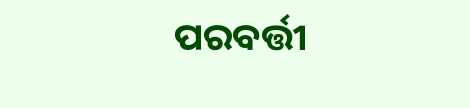ପରବର୍ତ୍ତୀ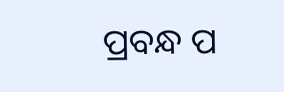ପ୍ରବନ୍ଧ ପ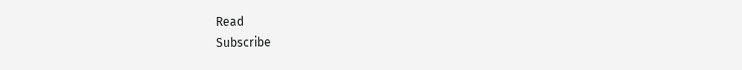Read
Subscribe